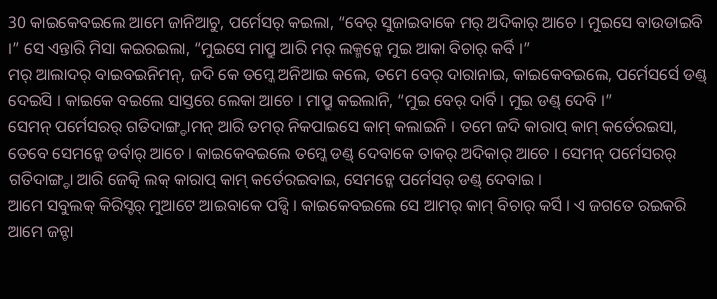30 କାଇକେବଇଲେ ଆମେ ଜାନିଆଚୁ, ପର୍ମେସର୍ କଇଲା, “ବେର୍ ସୁଜାଇବାକେ ମର୍ ଅଦିକାର୍ ଆଚେ । ମୁଇସେ ବାଉଡାଇବି ।” ସେ ଏନ୍ତାରି ମିସା କଇରଇଲା, “ମୁଇସେ ମାପ୍ରୁ ଆରି ମର୍ ଲକ୍ମନ୍କେ ମୁଇ ଆକା ବିଚାର୍ କର୍ବି ।”
ମର୍ ଆଲାଦର୍ ବାଇବଇନିମନ୍, ଜଦି କେ ତମ୍କେ ଅନିଆଇ କଲେ, ତମେ ବେର୍ ଦାରାନାଇ, କାଇକେବଇଲେ, ପର୍ମେସର୍ସେ ଡଣ୍ଡ୍ ଦେଇସି । କାଇକେ ବଇଲେ ସାସ୍ତରେ ଲେକା ଆଚେ । ମାପ୍ରୁ କଇଲାନି, “ମୁଇ ବେର୍ ଦାର୍ବି । ମୁଇ ଡଣ୍ଡ୍ ଦେବି ।”
ସେମନ୍ ପର୍ମେସରର୍ ଗତିଦାଙ୍ଗ୍ଡାମନ୍ ଆରି ତମର୍ ନିକପାଇସେ କାମ୍ କଲାଇନି । ତମେ ଜଦି କାରାପ୍ କାମ୍ କର୍ତେରଇସା, ତେବେ ସେମନ୍କେ ଡର୍ବାର୍ ଆଚେ । କାଇକେବଇଲେ ତମ୍କେ ଡଣ୍ଡ୍ ଦେବାକେ ତାକର୍ ଅଦିକାର୍ ଆଚେ । ସେମନ୍ ପର୍ମେସରର୍ ଗତିଦାଙ୍ଗ୍ଡା ଆରି ଜେତ୍କି ଲକ୍ କାରାପ୍ କାମ୍ କର୍ତେରଇବାଇ, ସେମନ୍କେ ପର୍ମେସର୍ ଡଣ୍ଡ୍ ଦେବାଇ ।
ଆମେ ସବୁଲକ୍ କିରିସ୍ଟର୍ ମୁଆଟେ ଆଇବାକେ ପଡ୍ସି । କାଇକେବଇଲେ ସେ ଆମର୍ କାମ୍ ବିଚାର୍ କର୍ସି । ଏ ଜଗତେ ରଇକରି ଆମେ ଜନ୍ଟା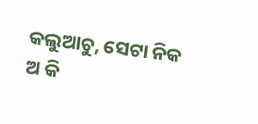କଲୁଆଚୁ, ସେଟା ନିକ ଅ କି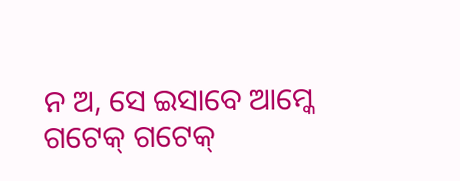ନ ଅ, ସେ ଇସାବେ ଆମ୍କେ ଗଟେକ୍ ଗଟେକ୍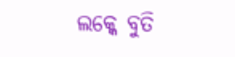ଲକ୍କେ ବୁତି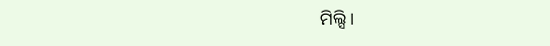ମିଲ୍ସି ।